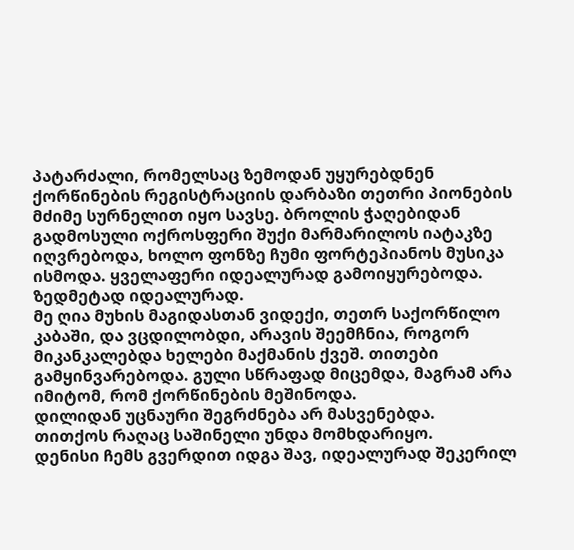პატარძალი, რომელსაც ზემოდან უყურებდნენ
ქორწინების რეგისტრაციის დარბაზი თეთრი პიონების მძიმე სურნელით იყო სავსე. ბროლის ჭაღებიდან გადმოსული ოქროსფერი შუქი მარმარილოს იატაკზე იღვრებოდა, ხოლო ფონზე ჩუმი ფორტეპიანოს მუსიკა ისმოდა. ყველაფერი იდეალურად გამოიყურებოდა.
ზედმეტად იდეალურად.
მე ღია მუხის მაგიდასთან ვიდექი, თეთრ საქორწილო კაბაში, და ვცდილობდი, არავის შეემჩნია, როგორ მიკანკალებდა ხელები მაქმანის ქვეშ. თითები გამყინვარებოდა. გული სწრაფად მიცემდა, მაგრამ არა იმიტომ, რომ ქორწინების მეშინოდა.
დილიდან უცნაური შეგრძნება არ მასვენებდა.
თითქოს რაღაც საშინელი უნდა მომხდარიყო.
დენისი ჩემს გვერდით იდგა შავ, იდეალურად შეკერილ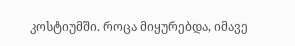კოსტიუმში. როცა მიყურებდა, იმავე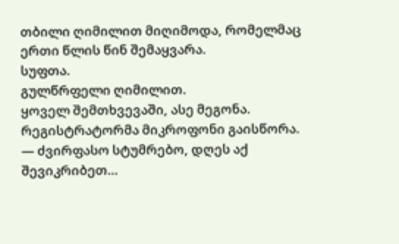თბილი ღიმილით მიღიმოდა, რომელმაც ერთი წლის წინ შემაყვარა.
სუფთა.
გულწრფელი ღიმილით.
ყოველ შემთხვევაში, ასე მეგონა.
რეგისტრატორმა მიკროფონი გაისწორა.
— ძვირფასო სტუმრებო, დღეს აქ შევიკრიბეთ…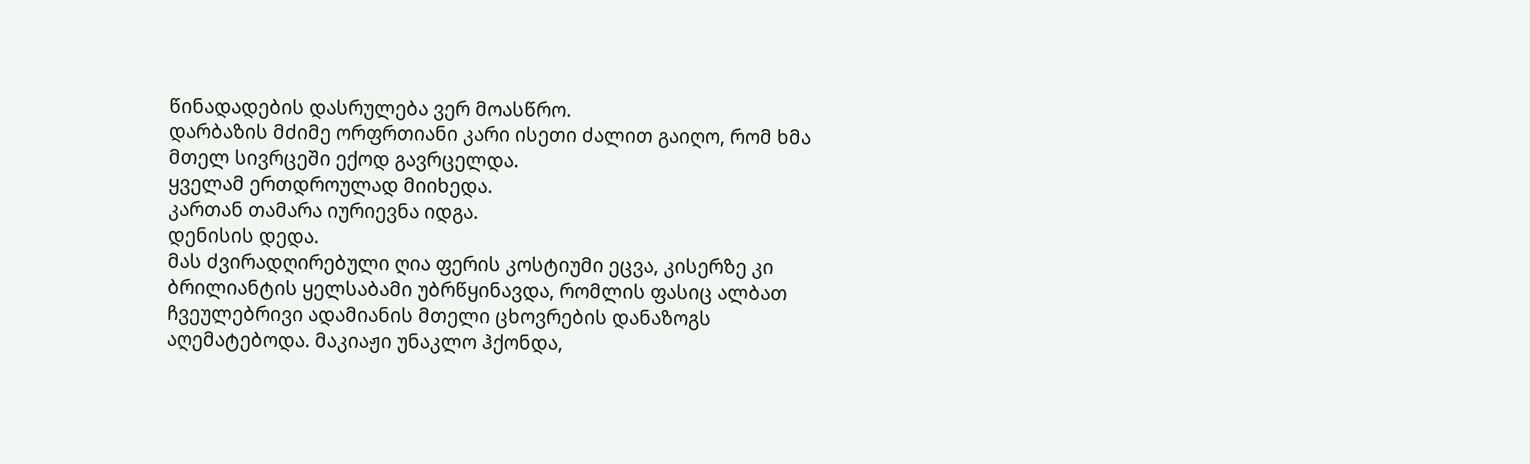წინადადების დასრულება ვერ მოასწრო.
დარბაზის მძიმე ორფრთიანი კარი ისეთი ძალით გაიღო, რომ ხმა მთელ სივრცეში ექოდ გავრცელდა.
ყველამ ერთდროულად მიიხედა.
კართან თამარა იურიევნა იდგა.
დენისის დედა.
მას ძვირადღირებული ღია ფერის კოსტიუმი ეცვა, კისერზე კი ბრილიანტის ყელსაბამი უბრწყინავდა, რომლის ფასიც ალბათ ჩვეულებრივი ადამიანის მთელი ცხოვრების დანაზოგს აღემატებოდა. მაკიაჟი უნაკლო ჰქონდა,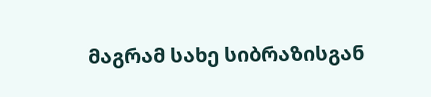მაგრამ სახე სიბრაზისგან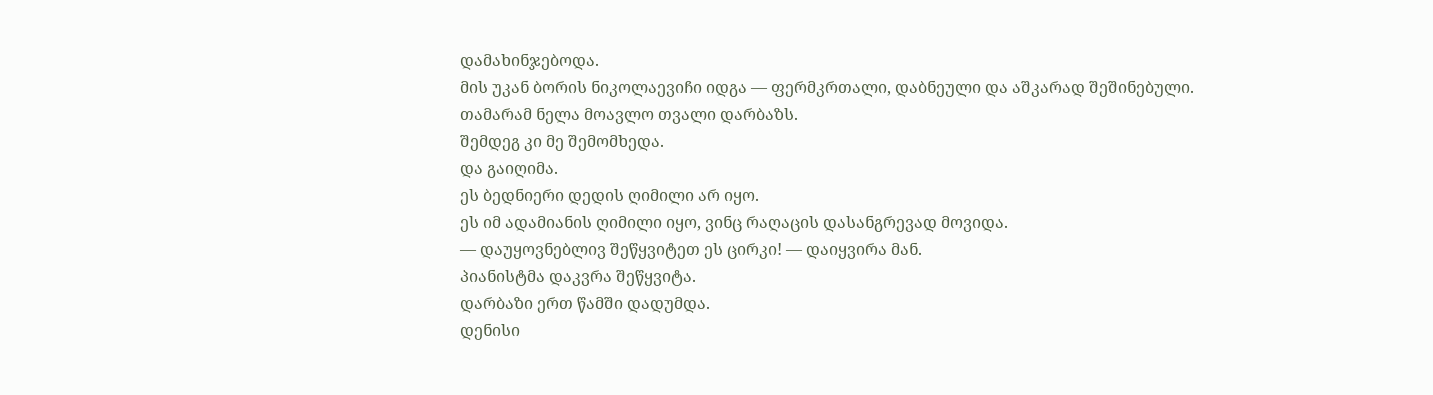დამახინჯებოდა.
მის უკან ბორის ნიკოლაევიჩი იდგა — ფერმკრთალი, დაბნეული და აშკარად შეშინებული.
თამარამ ნელა მოავლო თვალი დარბაზს.
შემდეგ კი მე შემომხედა.
და გაიღიმა.
ეს ბედნიერი დედის ღიმილი არ იყო.
ეს იმ ადამიანის ღიმილი იყო, ვინც რაღაცის დასანგრევად მოვიდა.
— დაუყოვნებლივ შეწყვიტეთ ეს ცირკი! — დაიყვირა მან.
პიანისტმა დაკვრა შეწყვიტა.
დარბაზი ერთ წამში დადუმდა.
დენისი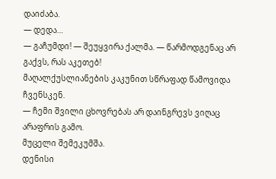დაიძაბა.
— დედა…
— გაჩუმდი! — შეუყვირა ქალმა. — წარმოდგენაც არ გაქვს, რას აკეთებ!
მაღალქუსლიანების კაკუნით სწრაფად წამოვიდა ჩვენსკენ.
— ჩემი შვილი ცხოვრებას არ დაინგრევს ვიღაც არაფრის გამო.
მუცელი შემეკუმშა.
დენისი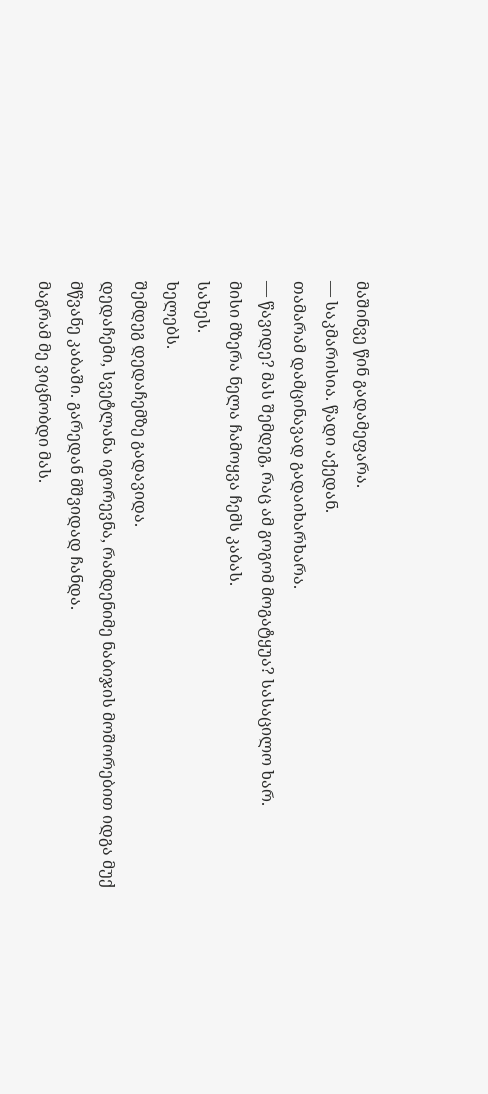მაშინვე წინ გადამეფარა.
— საკმარისია. წადი აქედან.
თამარამ დამცინავად გადაიხარხარა.
— წავიდე? მას შემდეგ, რაც ამ გოგომ მოგატყუა? სასაცილო ხარ.
მისი მზერა ნელა ჩამოყვა ჩემს კაბას.
სახეს.
ხელებს.
შემდეგ დედაჩემზე გადავიდა.
დედაჩემი, სვეტლანა იგორევნა, რამდენიმე ნაბიჯის მოშორებით იდგა მუქ მწვანე კაბაში. გარედან მშვიდად ჩანდა.
მაგრამ მე ვიცნობდი მას.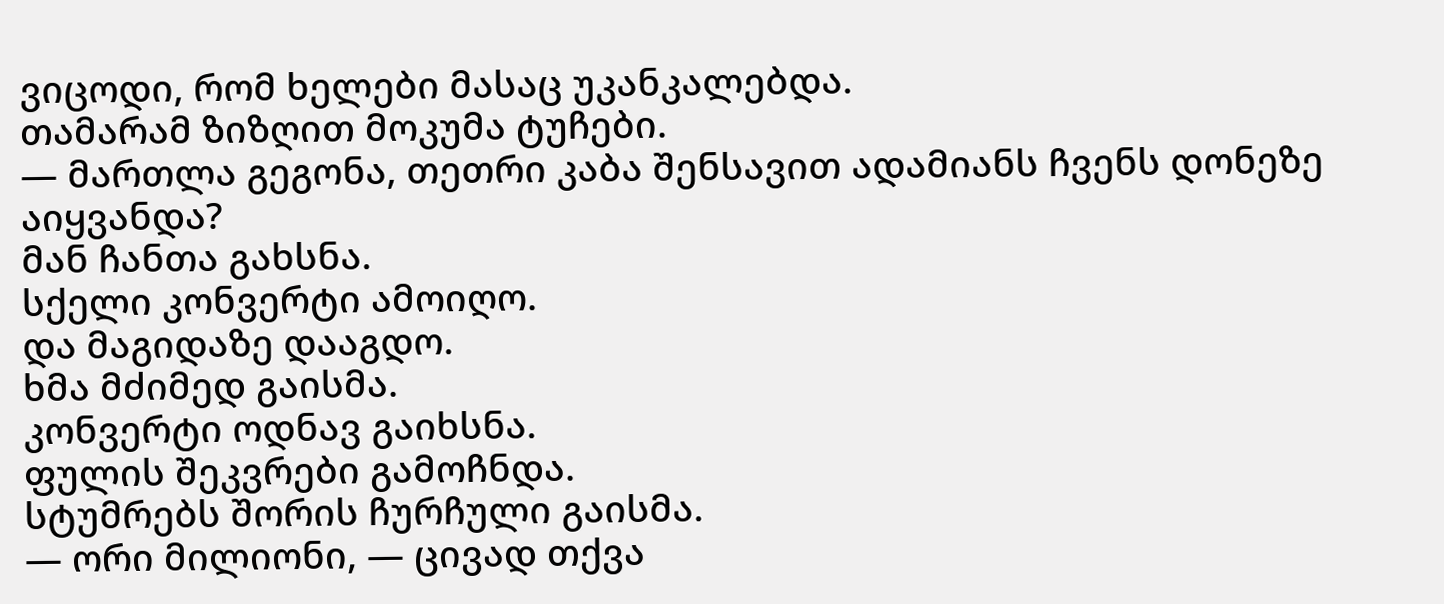ვიცოდი, რომ ხელები მასაც უკანკალებდა.
თამარამ ზიზღით მოკუმა ტუჩები.
— მართლა გეგონა, თეთრი კაბა შენსავით ადამიანს ჩვენს დონეზე აიყვანდა?
მან ჩანთა გახსნა.
სქელი კონვერტი ამოიღო.
და მაგიდაზე დააგდო.
ხმა მძიმედ გაისმა.
კონვერტი ოდნავ გაიხსნა.
ფულის შეკვრები გამოჩნდა.
სტუმრებს შორის ჩურჩული გაისმა.
— ორი მილიონი, — ცივად თქვა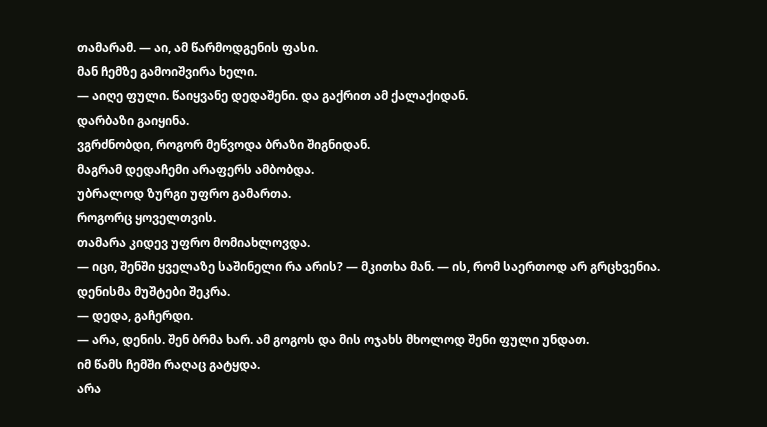თამარამ. — აი, ამ წარმოდგენის ფასი.
მან ჩემზე გამოიშვირა ხელი.
— აიღე ფული. წაიყვანე დედაშენი. და გაქრით ამ ქალაქიდან.
დარბაზი გაიყინა.
ვგრძნობდი, როგორ მეწვოდა ბრაზი შიგნიდან.
მაგრამ დედაჩემი არაფერს ამბობდა.
უბრალოდ ზურგი უფრო გამართა.
როგორც ყოველთვის.
თამარა კიდევ უფრო მომიახლოვდა.
— იცი, შენში ყველაზე საშინელი რა არის? — მკითხა მან. — ის, რომ საერთოდ არ გრცხვენია.
დენისმა მუშტები შეკრა.
— დედა, გაჩერდი.
— არა, დენის. შენ ბრმა ხარ. ამ გოგოს და მის ოჯახს მხოლოდ შენი ფული უნდათ.
იმ წამს ჩემში რაღაც გატყდა.
არა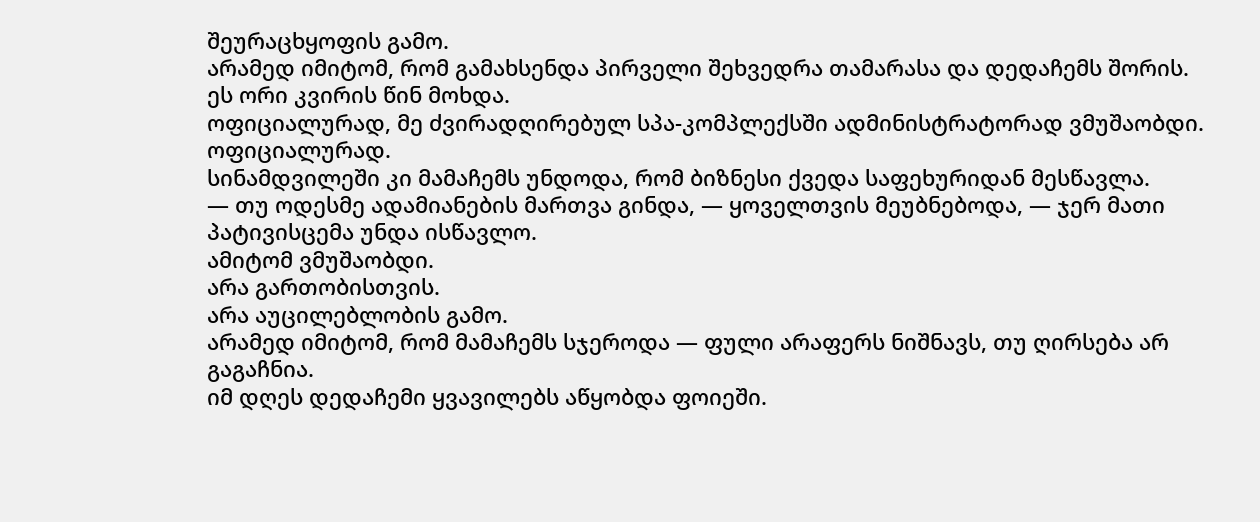შეურაცხყოფის გამო.
არამედ იმიტომ, რომ გამახსენდა პირველი შეხვედრა თამარასა და დედაჩემს შორის.
ეს ორი კვირის წინ მოხდა.
ოფიციალურად, მე ძვირადღირებულ სპა-კომპლექსში ადმინისტრატორად ვმუშაობდი.
ოფიციალურად.
სინამდვილეში კი მამაჩემს უნდოდა, რომ ბიზნესი ქვედა საფეხურიდან მესწავლა.
— თუ ოდესმე ადამიანების მართვა გინდა, — ყოველთვის მეუბნებოდა, — ჯერ მათი პატივისცემა უნდა ისწავლო.
ამიტომ ვმუშაობდი.
არა გართობისთვის.
არა აუცილებლობის გამო.
არამედ იმიტომ, რომ მამაჩემს სჯეროდა — ფული არაფერს ნიშნავს, თუ ღირსება არ გაგაჩნია.
იმ დღეს დედაჩემი ყვავილებს აწყობდა ფოიეში.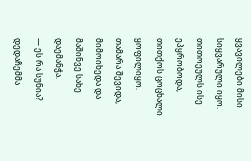ყვავილები მისი სიყვარული იყო.
თითოეულს ისე ეპყრობოდა, თითქოს ცოცხალი ყოფილიყო.
თამარა შევიდა, მიმოიხედა და მაშინვე სახე დაემანჭა.
— ეს რა სუნია?
დედაჩემმა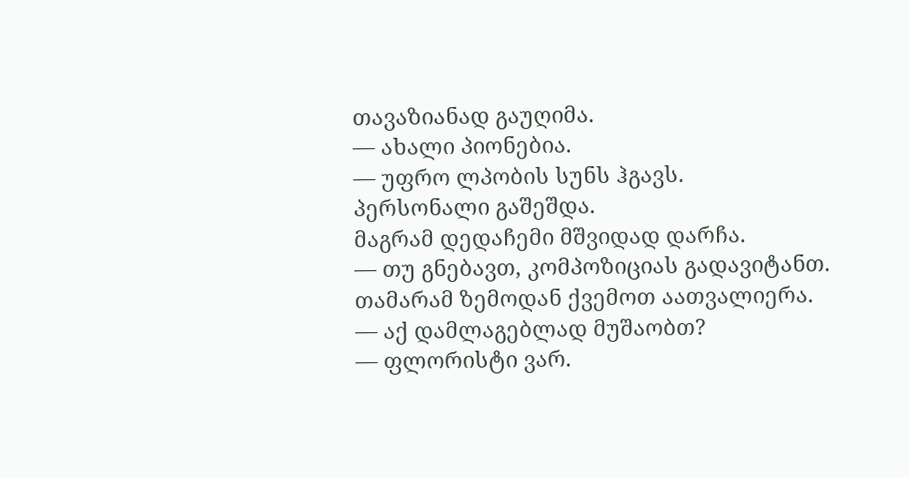თავაზიანად გაუღიმა.
— ახალი პიონებია.
— უფრო ლპობის სუნს ჰგავს.
პერსონალი გაშეშდა.
მაგრამ დედაჩემი მშვიდად დარჩა.
— თუ გნებავთ, კომპოზიციას გადავიტანთ.
თამარამ ზემოდან ქვემოთ აათვალიერა.
— აქ დამლაგებლად მუშაობთ?
— ფლორისტი ვარ.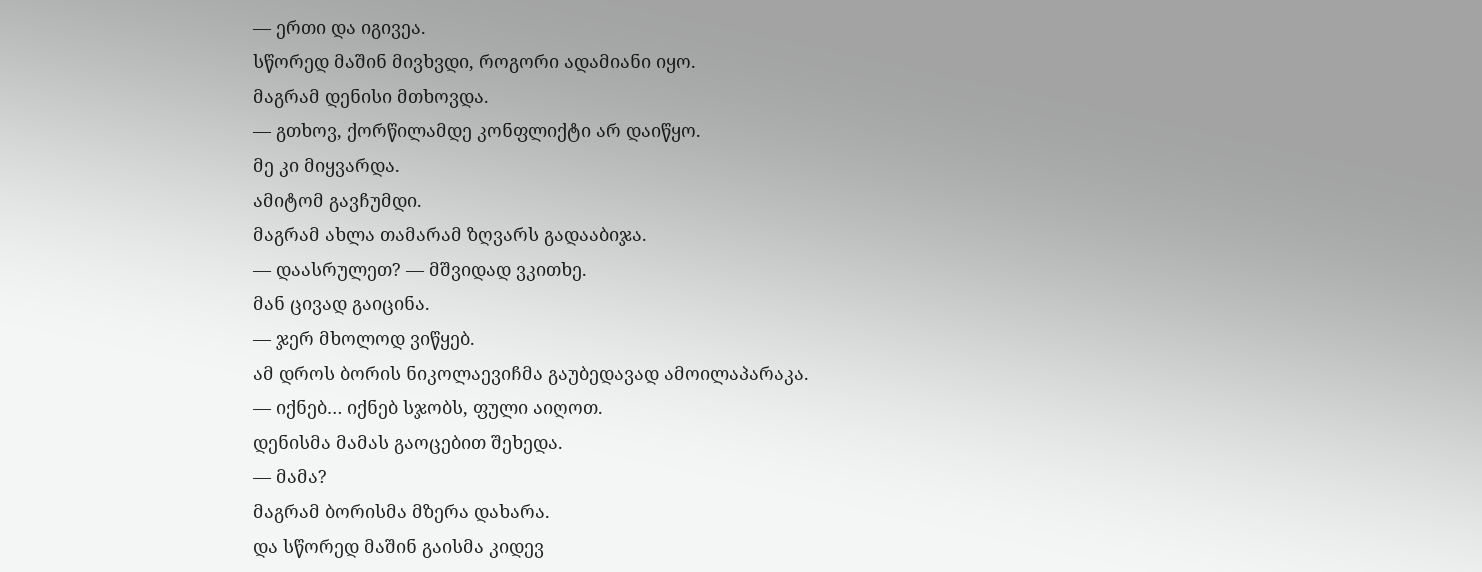— ერთი და იგივეა.
სწორედ მაშინ მივხვდი, როგორი ადამიანი იყო.
მაგრამ დენისი მთხოვდა.
— გთხოვ, ქორწილამდე კონფლიქტი არ დაიწყო.
მე კი მიყვარდა.
ამიტომ გავჩუმდი.
მაგრამ ახლა თამარამ ზღვარს გადააბიჯა.
— დაასრულეთ? — მშვიდად ვკითხე.
მან ცივად გაიცინა.
— ჯერ მხოლოდ ვიწყებ.
ამ დროს ბორის ნიკოლაევიჩმა გაუბედავად ამოილაპარაკა.
— იქნებ… იქნებ სჯობს, ფული აიღოთ.
დენისმა მამას გაოცებით შეხედა.
— მამა?
მაგრამ ბორისმა მზერა დახარა.
და სწორედ მაშინ გაისმა კიდევ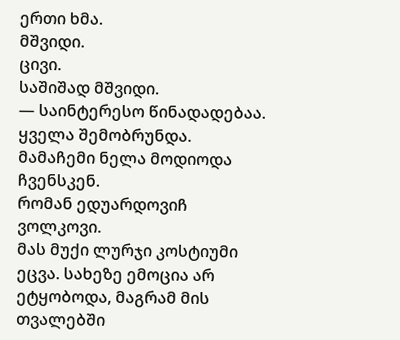ერთი ხმა.
მშვიდი.
ცივი.
საშიშად მშვიდი.
— საინტერესო წინადადებაა.
ყველა შემობრუნდა.
მამაჩემი ნელა მოდიოდა ჩვენსკენ.
რომან ედუარდოვიჩ ვოლკოვი.
მას მუქი ლურჯი კოსტიუმი ეცვა. სახეზე ემოცია არ ეტყობოდა, მაგრამ მის თვალებში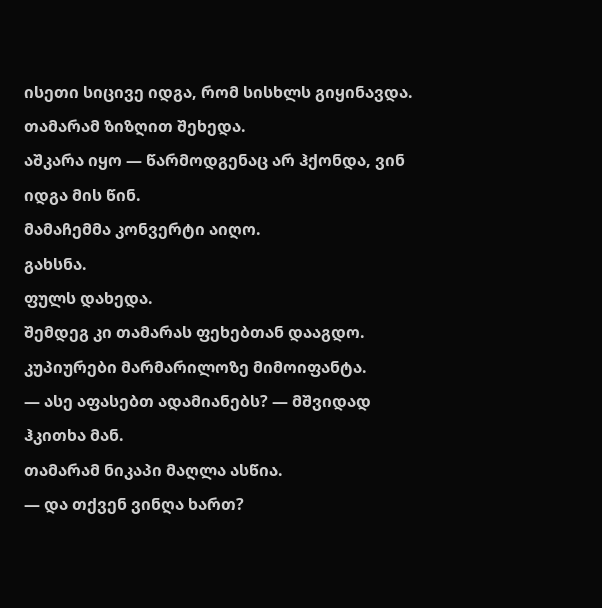ისეთი სიცივე იდგა, რომ სისხლს გიყინავდა.
თამარამ ზიზღით შეხედა.
აშკარა იყო — წარმოდგენაც არ ჰქონდა, ვინ იდგა მის წინ.
მამაჩემმა კონვერტი აიღო.
გახსნა.
ფულს დახედა.
შემდეგ კი თამარას ფეხებთან დააგდო.
კუპიურები მარმარილოზე მიმოიფანტა.
— ასე აფასებთ ადამიანებს? — მშვიდად ჰკითხა მან.
თამარამ ნიკაპი მაღლა ასწია.
— და თქვენ ვინღა ხართ?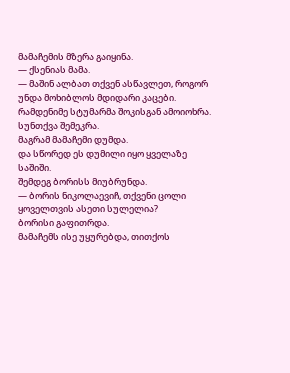მამაჩემის მზერა გაიყინა.
— ქსენიას მამა.
— მაშინ ალბათ თქვენ ასწავლეთ, როგორ უნდა მოხიბლოს მდიდარი კაცები.
რამდენიმე სტუმარმა შოკისგან ამოიოხრა.
სუნთქვა შემეკრა.
მაგრამ მამაჩემი დუმდა.
და სწორედ ეს დუმილი იყო ყველაზე საშიში.
შემდეგ ბორისს მიუბრუნდა.
— ბორის ნიკოლაევიჩ, თქვენი ცოლი ყოველთვის ასეთი სულელია?
ბორისი გაფითრდა.
მამაჩემს ისე უყურებდა, თითქოს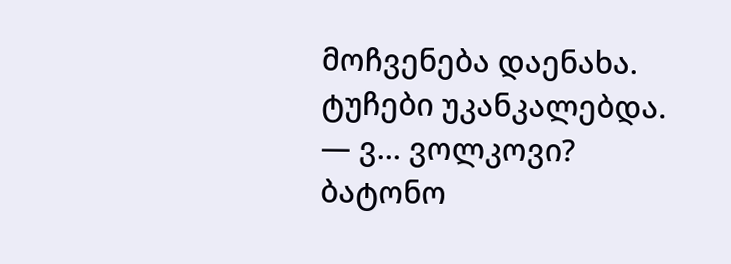მოჩვენება დაენახა.
ტუჩები უკანკალებდა.
— ვ… ვოლკოვი? ბატონო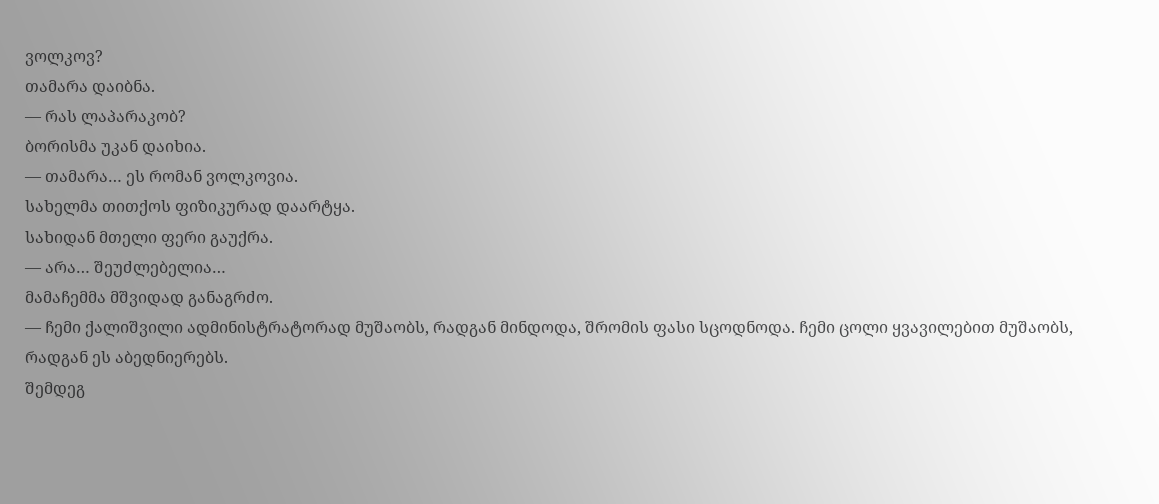ვოლკოვ?
თამარა დაიბნა.
— რას ლაპარაკობ?
ბორისმა უკან დაიხია.
— თამარა… ეს რომან ვოლკოვია.
სახელმა თითქოს ფიზიკურად დაარტყა.
სახიდან მთელი ფერი გაუქრა.
— არა… შეუძლებელია…
მამაჩემმა მშვიდად განაგრძო.
— ჩემი ქალიშვილი ადმინისტრატორად მუშაობს, რადგან მინდოდა, შრომის ფასი სცოდნოდა. ჩემი ცოლი ყვავილებით მუშაობს, რადგან ეს აბედნიერებს.
შემდეგ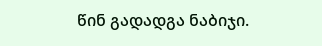წინ გადადგა ნაბიჯი.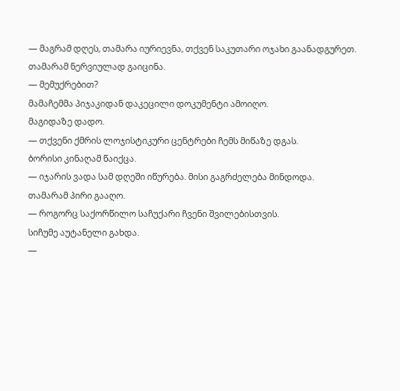— მაგრამ დღეს, თამარა იურიევნა, თქვენ საკუთარი ოჯახი გაანადგურეთ.
თამარამ ნერვიულად გაიცინა.
— მემუქრებით?
მამაჩემმა პიჯაკიდან დაკეცილი დოკუმენტი ამოიღო.
მაგიდაზე დადო.
— თქვენი ქმრის ლოჯისტიკური ცენტრები ჩემს მიწაზე დგას.
ბორისი კინაღამ წაიქცა.
— იჯარის ვადა სამ დღეში იწურება. მისი გაგრძელება მინდოდა.
თამარამ პირი გააღო.
— როგორც საქორწილო საჩუქარი ჩვენი შვილებისთვის.
სიჩუმე აუტანელი გახდა.
—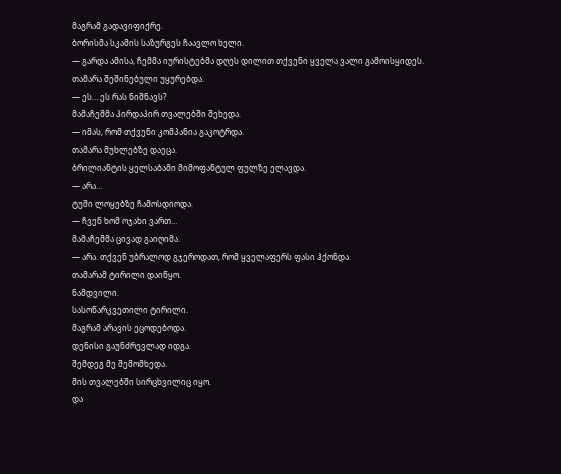მაგრამ გადავიფიქრე.
ბორისმა სკამის საზურგეს ჩაავლო ხელი.
— გარდა ამისა, ჩემმა იურისტებმა დღეს დილით თქვენი ყველა ვალი გამოისყიდეს.
თამარა შეშინებული უყურებდა.
— ეს… ეს რას ნიშნავს?
მამაჩემმა პირდაპირ თვალებში შეხედა.
— იმას, რომ თქვენი კომპანია გაკოტრდა.
თამარა მუხლებზე დაეცა.
ბრილიანტის ყელსაბამი მიმოფანტულ ფულზე ელავდა.
— არა…
ტუში ლოყებზე ჩამოსდიოდა.
— ჩვენ ხომ ოჯახი ვართ…
მამაჩემმა ცივად გაიღიმა.
— არა. თქვენ უბრალოდ გჯეროდათ, რომ ყველაფერს ფასი ჰქონდა.
თამარამ ტირილი დაიწყო.
ნამდვილი.
სასოწარკვეთილი ტირილი.
მაგრამ არავის ეცოდებოდა.
დენისი გაუნძრევლად იდგა.
შემდეგ მე შემომხედა.
მის თვალებში სირცხვილიც იყო.
და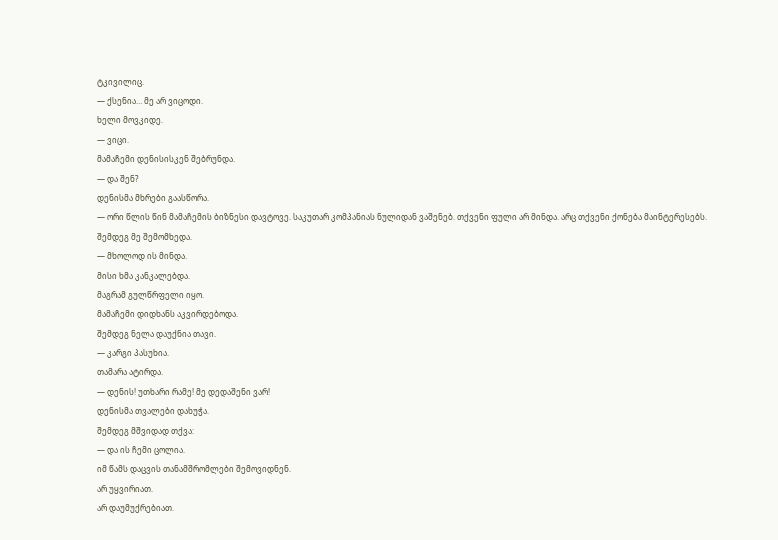ტკივილიც.
— ქსენია… მე არ ვიცოდი.
ხელი მოვკიდე.
— ვიცი.
მამაჩემი დენისისკენ შებრუნდა.
— და შენ?
დენისმა მხრები გაასწორა.
— ორი წლის წინ მამაჩემის ბიზნესი დავტოვე. საკუთარ კომპანიას ნულიდან ვაშენებ. თქვენი ფული არ მინდა. არც თქვენი ქონება მაინტერესებს.
შემდეგ მე შემომხედა.
— მხოლოდ ის მინდა.
მისი ხმა კანკალებდა.
მაგრამ გულწრფელი იყო.
მამაჩემი დიდხანს აკვირდებოდა.
შემდეგ ნელა დაუქნია თავი.
— კარგი პასუხია.
თამარა ატირდა.
— დენის! უთხარი რამე! მე დედაშენი ვარ!
დენისმა თვალები დახუჭა.
შემდეგ მშვიდად თქვა:
— და ის ჩემი ცოლია.
იმ წამს დაცვის თანამშრომლები შემოვიდნენ.
არ უყვირიათ.
არ დაუმუქრებიათ.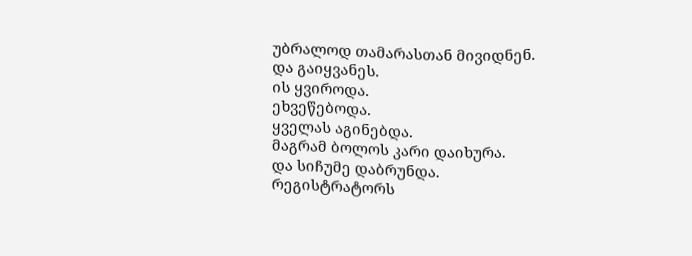უბრალოდ თამარასთან მივიდნენ.
და გაიყვანეს.
ის ყვიროდა.
ეხვეწებოდა.
ყველას აგინებდა.
მაგრამ ბოლოს კარი დაიხურა.
და სიჩუმე დაბრუნდა.
რეგისტრატორს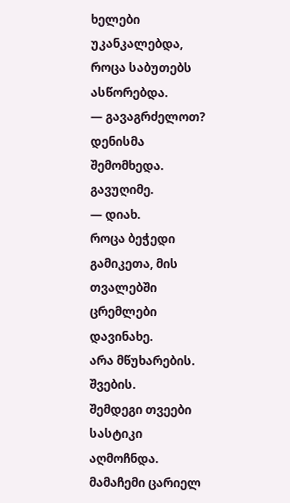ხელები უკანკალებდა, როცა საბუთებს ასწორებდა.
— გავაგრძელოთ?
დენისმა შემომხედა.
გავუღიმე.
— დიახ.
როცა ბეჭედი გამიკეთა, მის თვალებში ცრემლები დავინახე.
არა მწუხარების.
შვების.
შემდეგი თვეები სასტიკი აღმოჩნდა.
მამაჩემი ცარიელ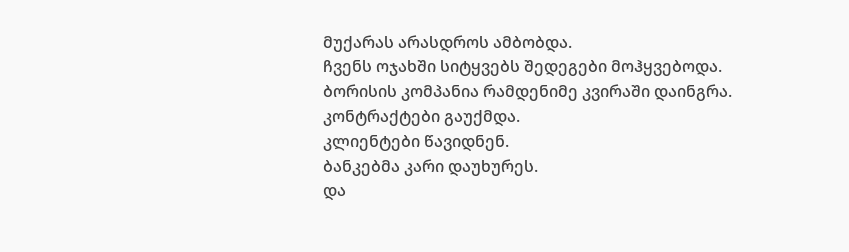მუქარას არასდროს ამბობდა.
ჩვენს ოჯახში სიტყვებს შედეგები მოჰყვებოდა.
ბორისის კომპანია რამდენიმე კვირაში დაინგრა.
კონტრაქტები გაუქმდა.
კლიენტები წავიდნენ.
ბანკებმა კარი დაუხურეს.
და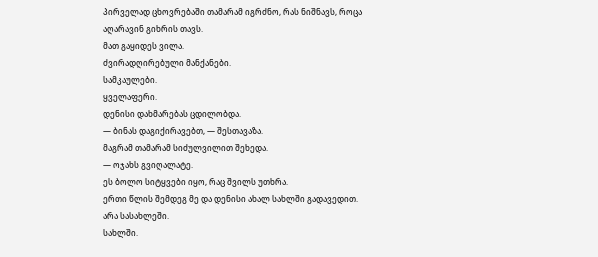პირველად ცხოვრებაში თამარამ იგრძნო, რას ნიშნავს, როცა აღარავინ გიხრის თავს.
მათ გაყიდეს ვილა.
ძვირადღირებული მანქანები.
სამკაულები.
ყველაფერი.
დენისი დახმარებას ცდილობდა.
— ბინას დაგიქირავებთ, — შესთავაზა.
მაგრამ თამარამ სიძულვილით შეხედა.
— ოჯახს გვიღალატე.
ეს ბოლო სიტყვები იყო, რაც შვილს უთხრა.
ერთი წლის შემდეგ მე და დენისი ახალ სახლში გადავედით.
არა სასახლეში.
სახლში.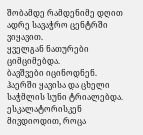შობამდე რამდენიმე დღით ადრე სავაჭრო ცენტრში ვიყავით.
ყველგან ნათურები ციმციმებდა.
ბავშვები იცინოდნენ.
ჰაერში ყავისა და ცხელი საჭმლის სუნი ტრიალებდა.
ესკალატორისკენ მივდიოდით, როცა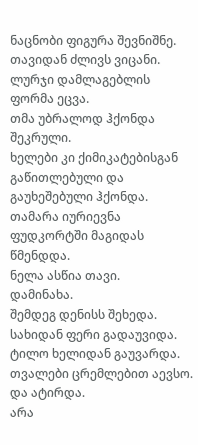ნაცნობი ფიგურა შევნიშნე.
თავიდან ძლივს ვიცანი.
ლურჯი დამლაგებლის ფორმა ეცვა.
თმა უბრალოდ ჰქონდა შეკრული.
ხელები კი ქიმიკატებისგან გაწითლებული და გაუხეშებული ჰქონდა.
თამარა იურიევნა ფუდკორტში მაგიდას წმენდდა.
ნელა ასწია თავი.
დამინახა.
შემდეგ დენისს შეხედა.
სახიდან ფერი გადაუვიდა.
ტილო ხელიდან გაუვარდა.
თვალები ცრემლებით აევსო.
და ატირდა.
არა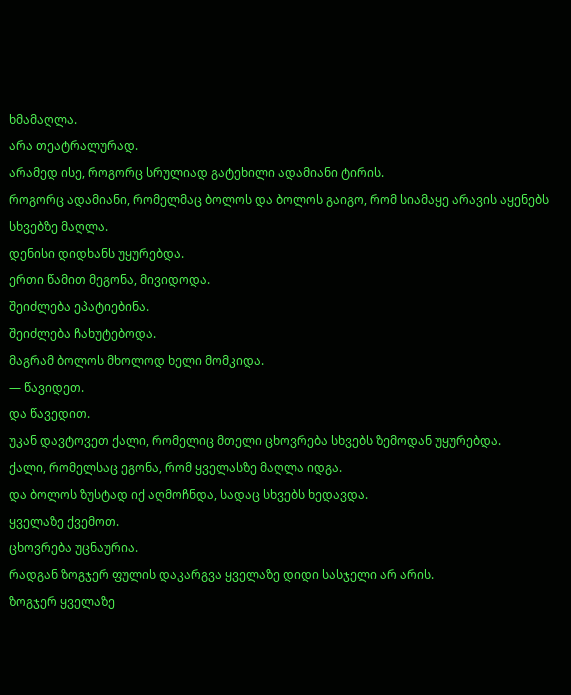ხმამაღლა.
არა თეატრალურად.
არამედ ისე, როგორც სრულიად გატეხილი ადამიანი ტირის.
როგორც ადამიანი, რომელმაც ბოლოს და ბოლოს გაიგო, რომ სიამაყე არავის აყენებს სხვებზე მაღლა.
დენისი დიდხანს უყურებდა.
ერთი წამით მეგონა, მივიდოდა.
შეიძლება ეპატიებინა.
შეიძლება ჩახუტებოდა.
მაგრამ ბოლოს მხოლოდ ხელი მომკიდა.
— წავიდეთ.
და წავედით.
უკან დავტოვეთ ქალი, რომელიც მთელი ცხოვრება სხვებს ზემოდან უყურებდა.
ქალი, რომელსაც ეგონა, რომ ყველასზე მაღლა იდგა.
და ბოლოს ზუსტად იქ აღმოჩნდა, სადაც სხვებს ხედავდა.
ყველაზე ქვემოთ.
ცხოვრება უცნაურია.
რადგან ზოგჯერ ფულის დაკარგვა ყველაზე დიდი სასჯელი არ არის.
ზოგჯერ ყველაზე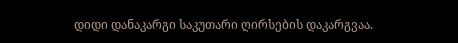დიდი დანაკარგი საკუთარი ღირსების დაკარგვაა.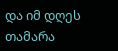და იმ დღეს თამარა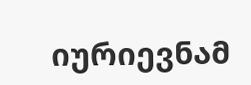იურიევნამ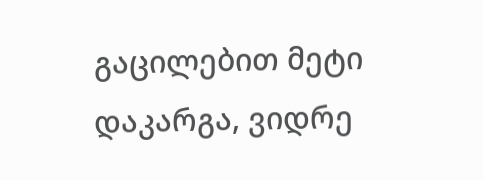გაცილებით მეტი დაკარგა, ვიდრე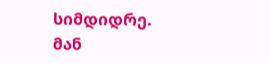სიმდიდრე.
მან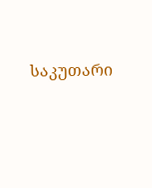საკუთარი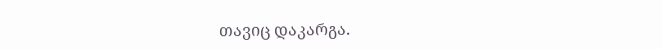თავიც დაკარგა.